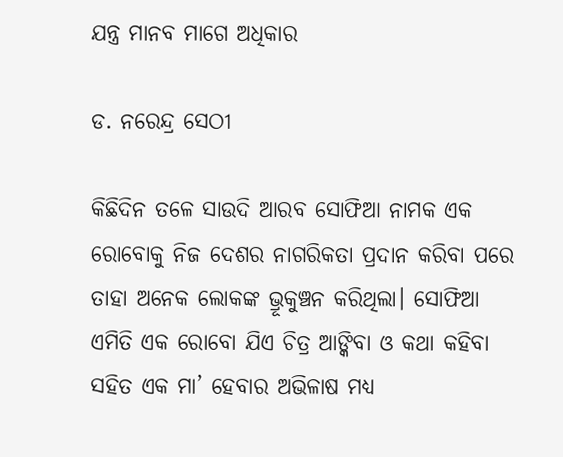ଯନ୍ତ୍ର ମାନବ ମାଗେ ଅଧିକାର

ଡ. ନରେନ୍ଦ୍ର ସେଠୀ

କିଛିଦିନ ତଳେ ସାଉଦି ଆରବ ସୋଫିଆ ନାମକ ଏକ ରୋବୋକୁ ନିଜ ଦେଶର ନାଗରିକତା ପ୍ରଦାନ କରିବା ପରେ ତାହା ଅନେକ ଲୋକଙ୍କ ଭ୍ରୂକୁଞ୍ଚନ କରିଥିଲା। ସୋଫିଆ ଏମିତି ଏକ ରୋବୋ ଯିଏ ଚିତ୍ର ଆଙ୍କିବା ଓ କଥା କହିବା ସହିତ ଏକ ମା’ ହେବାର ଅଭିଳାଷ ମଧ୍ୟ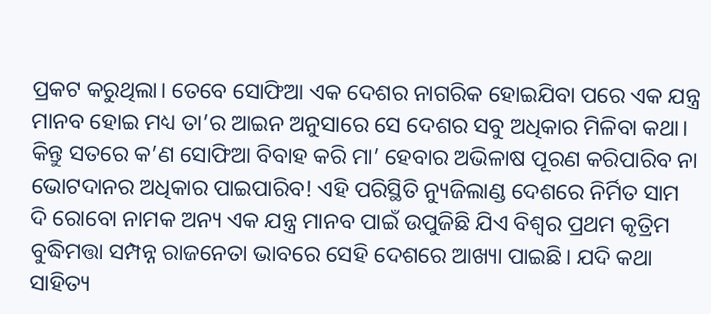ପ୍ରକଟ କରୁଥିଲା। ତେବେ ସୋଫିଆ ଏକ ଦେଶର ନାଗରିକ ହୋଇଯିବା ପରେ ଏକ ଯନ୍ତ୍ର ମାନବ ହୋଇ ମଧ୍ୟ ତା’ର ଆଇନ ଅନୁସାରେ ସେ ଦେଶର ସବୁ ଅଧିକାର ମିଳିବା କଥା। କିନ୍ତୁ ସତରେ କ’ଣ ସୋଫିଆ ବିବାହ କରି ମା’ ହେବାର ଅଭିଳାଷ ପୂରଣ କରିପାରିବ ନା ଭୋଟଦାନର ଅଧିକାର ପାଇପାରିବ! ଏହି ପରିସ୍ଥିତି ନ୍ୟୁଜିଲାଣ୍ଡ ଦେଶରେ ନିର୍ମିତ ସାମ ଦି ରୋବୋ ନାମକ ଅନ୍ୟ ଏକ ଯନ୍ତ୍ର ମାନବ ପାଇଁ ଉପୁଜିଛି ଯିଏ ବିଶ୍ୱର ପ୍ରଥମ କୃତ୍ରିମ ବୁଦ୍ଧିମତ୍ତା ସମ୍ପନ୍ନ ରାଜନେତା ଭାବରେ ସେହି ଦେଶରେ ଆଖ୍ୟା ପାଇଛି। ଯଦି କଥା ସାହିତ୍ୟ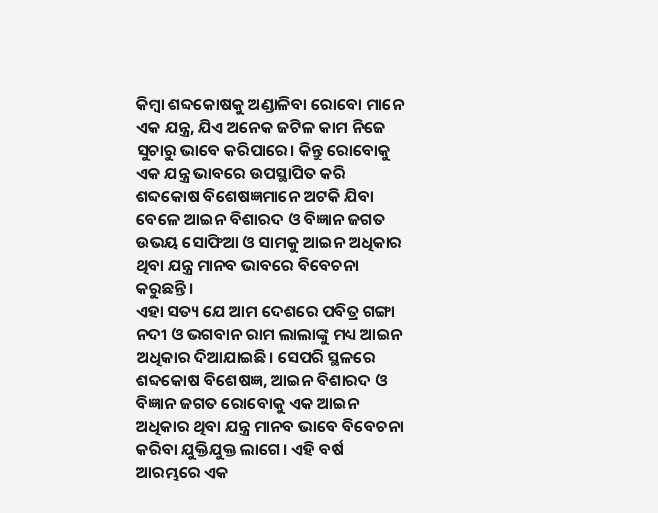କିମ୍ବା ଶବ୍ଦକୋଷକୁ ଅଣ୍ଡାଳିବା ରୋବୋ ମାନେ ଏକ ଯନ୍ତ୍ର, ଯିଏ ଅନେକ ଜଟିଳ କାମ ନିଜେ ସୁଚାରୁ ଭାବେ କରିପାରେ। କିନ୍ତୁ ରୋବୋକୁ ଏକ ଯନ୍ତ୍ର ଭାବରେ ଉପସ୍ଥାପିତ କରି ଶବ୍ଦକୋଷ ବିଶେଷଜ୍ଞମାନେ ଅଟକି ଯିବା ବେଳେ ଆଇନ ବିଶାରଦ ଓ ବିଜ୍ଞାନ ଜଗତ ଉଭୟ ସୋଫିଆ ଓ ସାମକୁ ଆଇନ ଅଧିକାର ଥିବା ଯନ୍ତ୍ର ମାନବ ଭାବରେ ବିବେଚନା କରୁଛନ୍ତି।
ଏହା ସତ୍ୟ ଯେ ଆମ ଦେଶରେ ପବିତ୍ର ଗଙ୍ଗା ନଦୀ ଓ ଭଗବାନ ରାମ ଲାଲାଙ୍କୁ ମଧ୍ୟ ଆଇନ ଅଧିକାର ଦିଆଯାଇଛି। ସେପରି ସ୍ଥଳରେ ଶବ୍ଦକୋଷ ବିଶେଷଜ୍ଞ, ଆଇନ ବିଶାରଦ ଓ ବିଜ୍ଞାନ ଜଗତ ରୋବୋକୁ ଏକ ଆଇନ ଅଧିକାର ଥିବା ଯନ୍ତ୍ର ମାନବ ଭାବେ ବିବେଚନା କରିବା ଯୁକ୍ତିଯୁକ୍ତ ଲାଗେ। ଏହି ବର୍ଷ ଆରମ୍ଭରେ ଏକ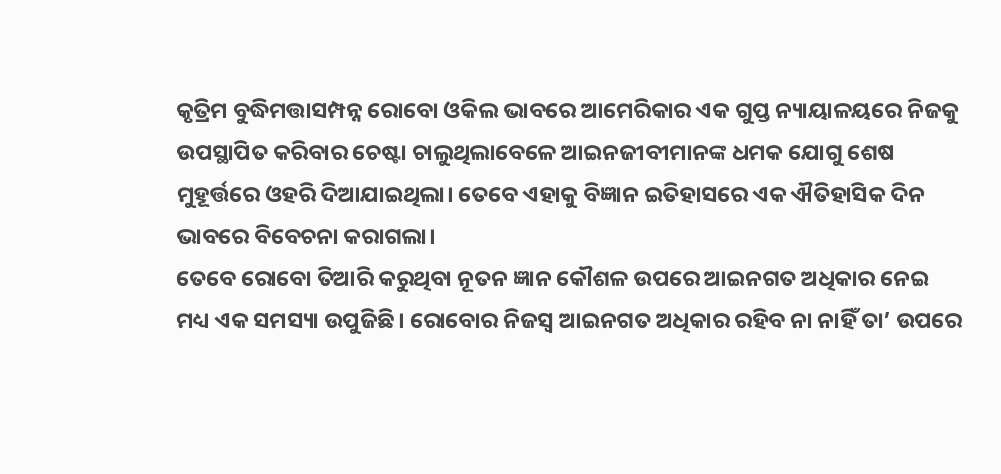କୃତ୍ରିମ ବୁଦ୍ଧିମତ୍ତାସମ୍ପନ୍ନ ରୋବୋ ଓକିଲ ଭାବରେ ଆମେରିକାର ଏକ ଗୁପ୍ତ ନ୍ୟାୟାଳୟରେ ନିଜକୁ ଉପସ୍ଥାପିତ କରିବାର ଚେଷ୍ଟା ଚାଲୁଥିଲାବେଳେ ଆଇନଜୀବୀମାନଙ୍କ ଧମକ ଯୋଗୁ ଶେଷ ମୁହୂର୍ତ୍ତରେ ଓହରି ଦିଆଯାଇଥିଲା। ତେବେ ଏହାକୁ ବିଜ୍ଞାନ ଇତିହାସରେ ଏକ ଐତିହାସିକ ଦିନ ଭାବରେ ବିବେଚନା କରାଗଲା।
ତେବେ ରୋବୋ ତିଆରି କରୁଥିବା ନୂତନ ଜ୍ଞାନ କୌଶଳ ଉପରେ ଆଇନଗତ ଅଧିକାର ନେଇ ମଧ୍ୟ ଏକ ସମସ୍ୟା ଉପୁଜିଛି। ରୋବୋର ନିଜସ୍ବ ଆଇନଗତ ଅଧିକାର ରହିବ ନା ନାହିଁ ତା’ ଉପରେ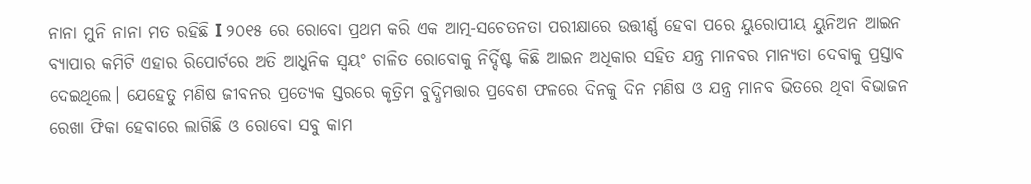ନାନା ମୁନି ନାନା ମତ ରହିଛି I ୨୦୧୫ ରେ ରୋବୋ ପ୍ରଥମ କରି ଏକ ଆତ୍ମ-ସଚେତନତା ପରୀକ୍ଷାରେ ଉତ୍ତୀର୍ଣ୍ଣ ହେବା ପରେ ୟୁରୋପୀୟ ୟୁନିଅନ ଆଇନ ବ୍ୟାପାର କମିଟି ଏହାର ରିପୋର୍ଟରେ ଅତି ଆଧୁନିକ ସ୍ବୟଂ ଚାଳିତ ରୋବୋକୁ ନିର୍ଦ୍ଦିଷ୍ଟ କିଛି ଆଇନ ଅଧିକାର ସହିତ ଯନ୍ତ୍ର ମାନବର ମାନ୍ୟତା ଦେବାକୁ ପ୍ରସ୍ତାବ ଦେଇଥିଲେ। ଯେହେତୁ ମଣିଷ ଜୀବନର ପ୍ରତ୍ୟେକ ସ୍ତରରେ କୃତ୍ରିମ ବୁଦ୍ଧିମତ୍ତାର ପ୍ରବେଶ ଫଳରେ ଦିନକୁ ଦିନ ମଣିଷ ଓ ଯନ୍ତ୍ର ମାନବ ଭିତରେ ଥିବା ବିଭାଜନ ରେଖା ଫିକା ହେବାରେ ଲାଗିଛି ଓ ରୋବୋ ସବୁ କାମ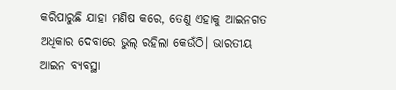କରିପାରୁଛି ଯାହା ମଣିଷ କରେ, ତେଣୁ ଏହାକୁ ଆଇନଗତ ଅଧିକାର ଦେବାରେ ଭୁଲ୍‌ ରହିଲା କେଉଁଠି। ଭାରତୀୟ ଆଇନ ବ୍ୟବସ୍ଥା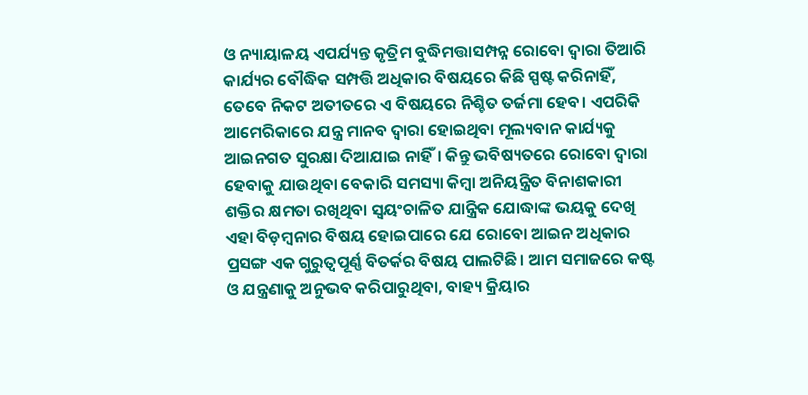ଓ ନ୍ୟାୟାଳୟ ଏପର୍ଯ୍ୟନ୍ତ କୃତ୍ରିମ ବୁଦ୍ଧିମତ୍ତାସମ୍ପନ୍ନ ରୋବୋ ଦ୍ୱାରା ତିଆରି କାର୍ଯ୍ୟର ବୌଦ୍ଧିକ ସମ୍ପତ୍ତି ଅଧିକାର ବିଷୟରେ କିଛି ସ୍ପଷ୍ଟ କରିନାହିଁ, ତେବେ ନିକଟ ଅତୀତରେ ଏ ବିଷୟରେ ନିଶ୍ଚିତ ତର୍ଜମା ହେବ। ଏପରିକି ଆମେରିକାରେ ଯନ୍ତ୍ର ମାନବ ଦ୍ୱାରା ହୋଇଥିବା ମୂଲ୍ୟବାନ କାର୍ଯ୍ୟକୁ ଆଇନଗତ ସୁରକ୍ଷା ଦିଆଯାଇ ନାହିଁ। କିନ୍ତୁ ଭବିଷ୍ୟତରେ ରୋବୋ ଦ୍ୱାରା ହେବାକୁ ଯାଉଥିବା ବେକାରି ସମସ୍ୟା କିମ୍ବା ଅନିୟନ୍ତ୍ରିତ ବିନାଶକାରୀ ଶକ୍ତିର କ୍ଷମତା ରଖିଥିବା ସ୍ବୟଂଚାଳିତ ଯାନ୍ତ୍ରିକ ଯୋଦ୍ଧାଙ୍କ ଭୟକୁ ଦେଖି ଏହା ବିଡ଼ମ୍ବନାର ବିଷୟ ହୋଇପାରେ ଯେ ରୋବୋ ଆଇନ ଅଧିକାର ପ୍ରସଙ୍ଗ ଏକ ଗୁରୁତ୍ୱପୂର୍ଣ୍ଣ ବିତର୍କର ବିଷୟ ପାଲଟିଛି। ଆମ ସମାଜରେ କଷ୍ଟ ଓ ଯନ୍ତ୍ରଣାକୁ ଅନୁଭବ କରିପାରୁଥିବା, ବାହ୍ୟ କ୍ରିୟାର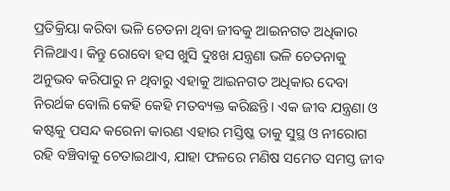ପ୍ରତିକ୍ରିୟା କରିବା ଭଳି ଚେତନା ଥିବା ଜୀବକୁ ଆଇନଗତ ଅଧିକାର ମିଳିଥାଏ। କିନ୍ତୁ ରୋବୋ ହସ ଖୁସି ଦୁଃଖ ଯନ୍ତ୍ରଣା ଭଳି ଚେତନାକୁ ଅନୁଭବ କରିପାରୁ ନ ଥିବାରୁ ଏହାକୁ ଆଇନଗତ ଅଧିକାର ଦେବା ନିରର୍ଥକ ବୋଲି କେହି କେହି ମତବ୍ୟକ୍ତ କରିଛନ୍ତି। ଏକ ଜୀବ ଯନ୍ତ୍ରଣା ଓ କଷ୍ଟକୁ ପସନ୍ଦ କରେନା କାରଣ ଏହାର ମସ୍ତିଷ୍କ ତାକୁ ସୁସ୍ଥ ଓ ନୀରୋଗ ରହି ବଞ୍ଚିବାକୁ ଚେତାଇଥାଏ, ଯାହା ଫଳରେ ମଣିଷ ସମେତ ସମସ୍ତ ଜୀବ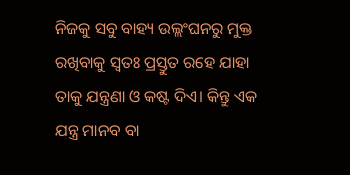ନିଜକୁ ସବୁ ବାହ୍ୟ ଉଲ୍ଲଂଘନରୁ ମୁକ୍ତ ରଖିବାକୁ ସ୍ବତଃ ପ୍ରସ୍ତୁତ ରହେ ଯାହା ତାକୁ ଯନ୍ତ୍ରଣା ଓ କଷ୍ଟ ଦିଏ। କିନ୍ତୁ ଏକ ଯନ୍ତ୍ର ମାନବ ବା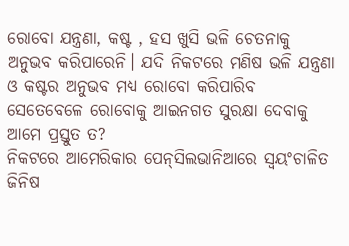ରୋବୋ ଯନ୍ତ୍ରଣା, କଷ୍ଟ , ହସ ଖୁସି ଭଳି ଚେତନାକୁ ଅନୁଭବ କରିପାରେନି। ଯଦି ନିକଟରେ ମଣିଷ ଭଳି ଯନ୍ତ୍ରଣା ଓ କଷ୍ଟର ଅନୁଭବ ମଧ୍ୟ ରୋବୋ କରିପାରିବ ସେତେବେଳେ ରୋବୋକୁ ଆଇନଗତ ସୁରକ୍ଷା ଦେବାକୁ ଆମେ ପ୍ରସ୍ତୁତ ତ?
ନିକଟରେ ଆମେରିକାର ପେନ୍‌ସିଲଭାନିଆରେ ସ୍ବୟଂଚାଳିତ ଜିନିଷ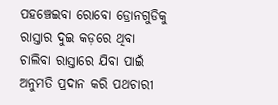ପହଞ୍ଚେଇବା ରୋବୋ ଡ୍ରୋନଗୁଡିକୁ ରାସ୍ତାର ଦୁଇ କଡ଼ରେ ଥିବା ଚାଲିବା ରାସ୍ତାରେ ଯିବା ପାଇଁ ଅନୁମତି ପ୍ରଦାନ କରି ପଥଚାରୀ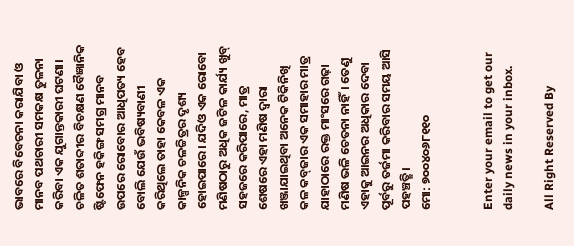ଭାବରେ ବିବେଚନା କରାଯିବା ଓ ମାନବ ପଥଚାରୀ ସମକକ୍ଷ ତୁଳନା କରିବା ଏକ ଯୁଗାନ୍ତକାରୀ ଘଟଣା। ଚଳିତ ଶତାବ୍ଦୀର ବିଚକ୍ଷଣ ବୈଜ୍ଞାନିକ ଷ୍ଟିଫେନ ହକିଙ୍ଗ ସମଗ୍ର ମାନବ ଉପରେ ରୋବୋର ଆଧିପତ୍ୟ ହେବ ବୋଲି ଯେଉଁ ଭବିଷ୍ୟବାଣୀ କରିଥିଲେ ତାହା କେବଳ ଏକ କାଳ୍ପନିକ ଚଳଚ୍ଚିତ୍ରର ଦୃଶ୍ୟ ହୋଇପାରେ। ଯଦିଓ ଏକ ରୋବୋ ମଣିଷଠାରୁ ଅଧିକ ଜଟିଳ କାର୍ଯ୍ୟ ଖୁବ୍‌ ସହଜରେ କରିପାରେ, ମାତ୍ର ଶେଷରେ ଏହା ମଣିଷ ଦ୍ୱାରା ଖଞ୍ଜାଯାଇଥିବା ଅନେକ ଟିକିନିଖି କଳ କବ୍‌ଜାର ଏକ ସମାହାର ମାତ୍ର ଯାହାଠାରେ ରକ୍ତ ମାଂସରେ ଗଢ଼ା ମଣିଷ ଭଳି ଚେତନା ନାହିଁ। ତେଣୁ ଏହାକୁ ଆଇନର ଅଧିକାର ଦେବା ପୂର୍ବରୁ ତର୍ଜମା କରିବାର ସମୟ ଆସି ପହଞ୍ଚତ୍ଛି।
ମୋ: ୭୦୦୪୦୬୮୧୧୦


Enter your email to get our daily news in your inbox.

All Right Reserved By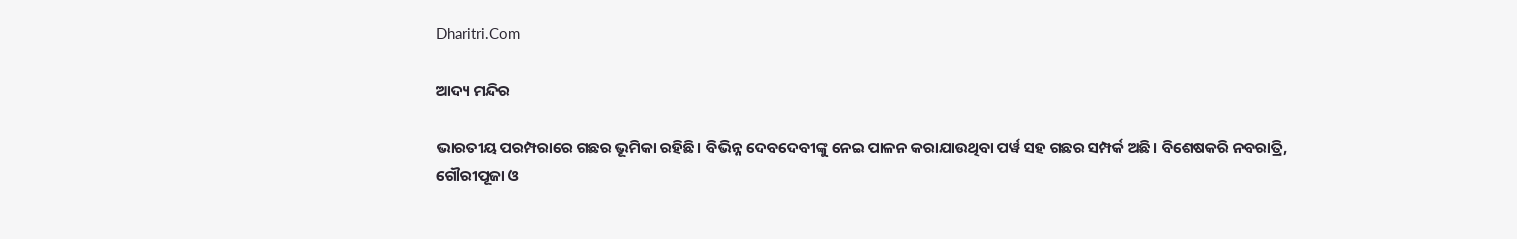Dharitri.Com

ଆଦ୍ୟ ମନ୍ଦିର

ଭାରତୀୟ ପରମ୍ପରାରେ ଗଛର ଭୂମିକା ରହିଛି। ବିଭିନ୍ନ ଦେବଦେବୀଙ୍କୁ ନେଇ ପାଳନ କରାଯାଉଥିବା ପର୍ୱ ସହ ଗଛର ସମ୍ପର୍କ ଅଛି। ବିଶେଷକରି ନବରାତ୍ରି, ଗୌରୀପୂଜା ଓ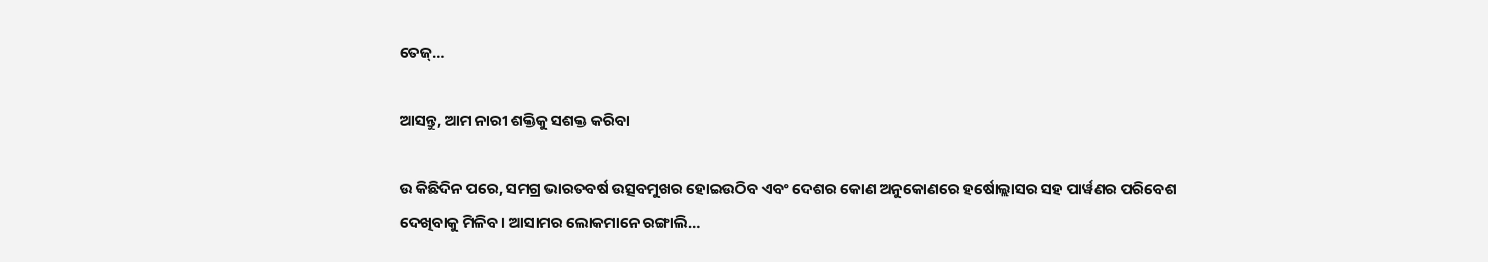ତେଜ୍‌…

ଆସନ୍ତୁ, ଆମ ନାରୀ ଶକ୍ତିକୁ ସଶକ୍ତ କରିବା

ଉ କିଛିଦିନ ପରେ, ସମଗ୍ର ଭାରତବର୍ଷ ଉତ୍ସବମୁଖର ହୋଇଉଠିବ ଏବଂ ଦେଶର କୋଣ ଅନୁକୋଣରେ ହର୍ଷୋଲ୍ଲାସର ସହ ପାର୍ୱଣର ପରିବେଶ ଦେଖିବାକୁ ମିଳିବ। ଆସାମର ଲୋକମାନେ ରଙ୍ଗାଲି…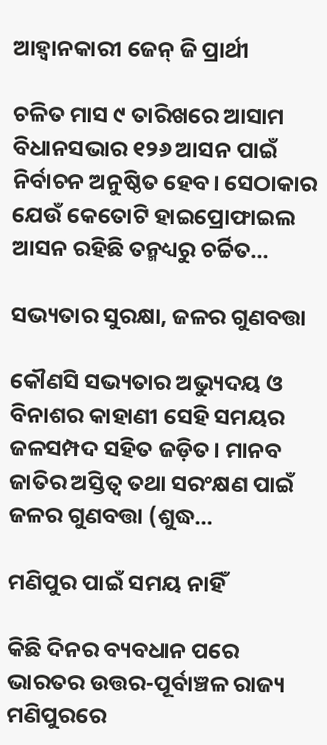ଆହ୍ବାନକାରୀ ଜେନ୍‌ ଜି ପ୍ରାର୍ଥୀ

ଚଳିତ ମାସ ୯ ତାରିଖରେ ଆସାମ ବିଧାନସଭାର ୧୨୬ ଆସନ ପାଇଁ ନିର୍ବାଚନ ଅନୁଷ୍ଠିତ ହେବ। ସେଠାକାର ଯେଉଁ କେତୋଟି ହାଇପ୍ରୋଫାଇଲ ଆସନ ରହିଛି ତନ୍ମଧ୍ୟରୁ ଚର୍ଚ୍ଚିତ…

ସଭ୍ୟତାର ସୁରକ୍ଷା, ଜଳର ଗୁଣବତ୍ତା

କୌଣସି ସଭ୍ୟତାର ଅଭ୍ୟୁଦୟ ଓ ବିନାଶର କାହାଣୀ ସେହି ସମୟର ଜଳସମ୍ପଦ ସହିତ ଜଡ଼ିତ। ମାନବ ଜାତିର ଅସ୍ତିତ୍ୱ ତଥା ସରଂକ୍ଷଣ ପାଇଁ ଜଳର ଗୁଣବତ୍ତା (ଶୁଦ୍ଧ…

ମଣିପୁର ପାଇଁ ସମୟ ନାହିଁ

କିଛି ଦିନର ବ୍ୟବଧାନ ପରେ ଭାରତର ଉତ୍ତର-ପୂର୍ବାଞ୍ଚଳ ରାଜ୍ୟ ମଣିପୁରରେ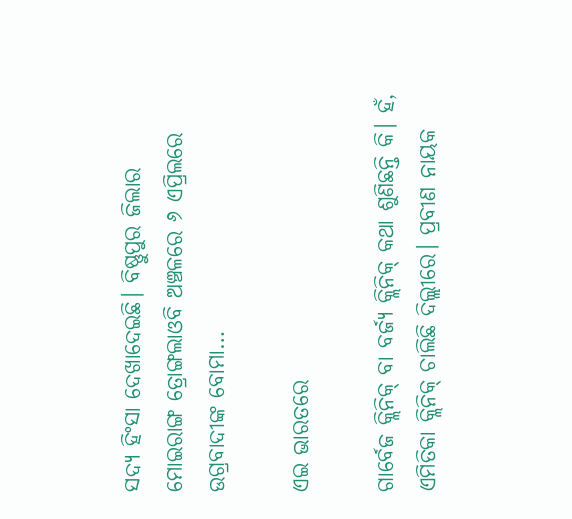ସଦ୍ୟ ହିଂସା ଦେଖାଦେଇଛି। ବିଷ୍ଣୁପୁର ଜିଲାର ମୋଇରାଙ୍ଗ ତ୍ରୋଙ୍ଗଲାଓବି ଅଞ୍ଚଳରେ ୬ ଏପ୍ରିଲରେ ଉଗ୍ରବାଦୀଙ୍କ ବୋମା…

ଏଇ ଭାରତରେ

ଗାର୍ବେଜ କ୍ଲିନିକ୍‌ ବା ବର୍ଜ୍ୟ କ୍ଲିନିକ୍‌ କଥା ଶୁଣିଛନ୍ତି କି। ହଁ, ଏମିତିକା କ୍ଲିନିକ୍‌ ଚାଲିଛି ଦିଲ୍ଲୀରେ। ପ୍ରବୀଣ ନାୟକ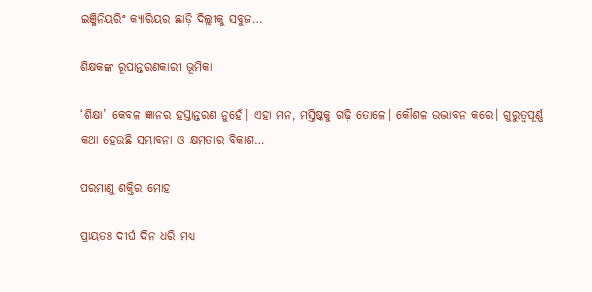ଇଞ୍ଜିନିୟରିଂ କ୍ୟାରିୟର ଛାଡ଼ି ଦିଲ୍ଲୀକୁ ସବୁଜ…

ଶିକ୍ଷକଙ୍କ ରୂପାନ୍ତରଣକାରୀ ଭୂମିକା

‘ଶିକ୍ଷା’ କେବଳ ଜ୍ଞାନର ହସ୍ତାନ୍ତରଣ ନୁହେଁ। ଏହା ମନ, ମସ୍ତିଷ୍କକୁ ଗଢ଼ି ତୋଳେ। କୌଶଳ ଉଦ୍ଭାବନ କରେ। ଗୁରୁତ୍ୱପୂର୍ଣ୍ଣ କଥା ହେଉଛି ସମ୍ଭାବନା ଓ କ୍ଷମତାର ବିକାଶ…

ପରମାଣୁ ଶକ୍ତିର ମୋହ

ପ୍ରାୟତଃ ଦୀର୍ଘ ଦିନ ଧରି ମଧ୍ୟ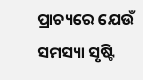ପ୍ରାଚ୍ୟରେ ଯେଉଁ ସମସ୍ୟା ସୃଷ୍ଟି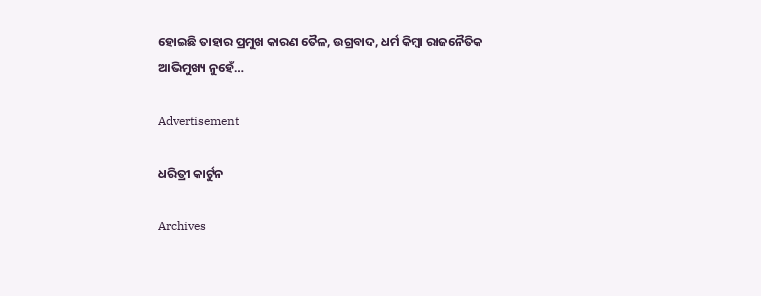ହୋଇଛି ତାହାର ପ୍ରମୁଖ କାରଣ ତୈଳ, ଉଗ୍ରବାଦ, ଧର୍ମ କିମ୍ବା ରାଜନୈତିକ ଆଭିମୁଖ୍ୟ ନୁହେଁ…

Advertisement

ଧରିତ୍ରୀ କାର୍ଟୁନ

Archives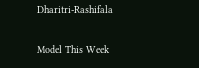Dharitri-Rashifala

Model This Week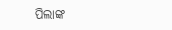ପିଲାଙ୍କ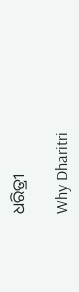ଧରିତ୍ରୀ

Why Dharitri